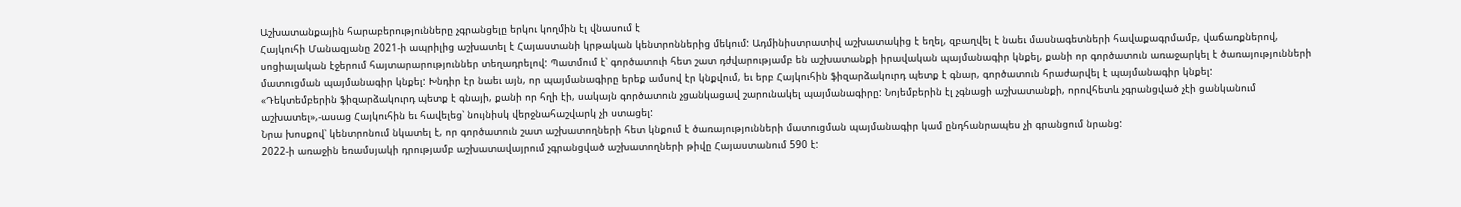Աշխատանքային հարաբերությունները չգրանցելը երկու կողմին էլ վնասում է
Հայկուհի Մանազյանը 2021-ի ապրիլից աշխատել է Հայաստանի կրթական կենտրոններից մեկում: Ադմինիստրատիվ աշխատակից է եղել, զբաղվել է նաեւ մասնագետների հավաքագրմամբ, վաճառքներով, սոցիալական էջերում հայտարարություններ տեղադրելով: Պատմում է՝ գործատուի հետ շատ դժվարությամբ են աշխատանքի իրավական պայմանագիր կնքել, քանի որ գործատուն առաջարկել է ծառայությունների մատուցման պայմանագիր կնքել: Խնդիր էր նաեւ այն, որ պայմանագիրը երեք ամսով էր կնքվում, եւ երբ Հայկուհին ֆիզարձակուրդ պետք է գնար, գործատուն հրաժարվել է պայմանագիր կնքել:
«Դեկտեմբերին ֆիզարձակուրդ պետք է գնայի, քանի որ հղի էի, սակայն գործատուն չցանկացավ շարունակել պայմանագիրը: Նոյեմբերին էլ չգնացի աշխատանքի, որովհետև չգրանցված չէի ցանկանում աշխատել»,-ասաց Հայկուհին եւ հավելեց՝ նույնիսկ վերջնահաշվարկ չի ստացել:
Նրա խոսքով՝ կենտրոնում նկատել է, որ գործատուն շատ աշխատողների հետ կնքում է ծառայությունների մատուցման պայմանագիր կամ ընդհանրապես չի գրանցում նրանց:
2022-ի առաջին եռամսյակի դրությամբ աշխատավայրում չգրանցված աշխատողների թիվը Հայաստանում 590 է: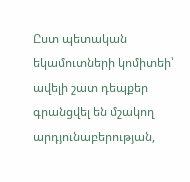Ըստ պետական եկամուտների կոմիտեի՝ ավելի շատ դեպքեր գրանցվել են մշակող արդյունաբերության,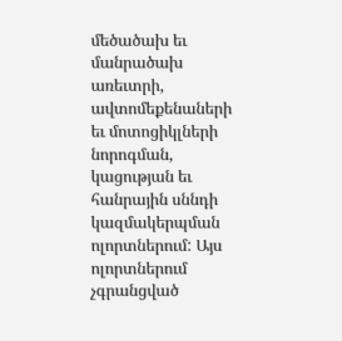մեծածախ եւ մանրածախ առեւտրի, ավտոմեքենաների եւ մոտոցիկլների նորոգման, կացության եւ հանրային սննդի կազմակերպման ոլորտներում: Այս ոլորտներում չգրանցված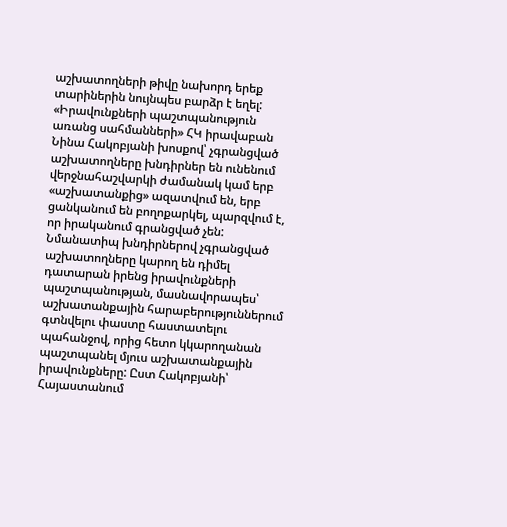աշխատողների թիվը նախորդ երեք տարիներին նույնպես բարձր է եղել:
«Իրավունքների պաշտպանություն առանց սահմանների» ՀԿ իրավաբան Նինա Հակոբյանի խոսքով՝ չգրանցված աշխատողները խնդիրներ են ունենում վերջնահաշվարկի ժամանակ կամ երբ «աշխատանքից» ազատվում են, երբ ցանկանում են բողոքարկել, պարզվում է, որ իրականում գրանցված չեն: Նմանատիպ խնդիրներով չգրանցված աշխատողները կարող են դիմել դատարան իրենց իրավունքների պաշտպանության, մասնավորապես՝ աշխատանքային հարաբերություններում գտնվելու փաստը հաստատելու պահանջով, որից հետո կկարողանան պաշտպանել մյուս աշխատանքային իրավունքները: Ըստ Հակոբյանի՝ Հայաստանում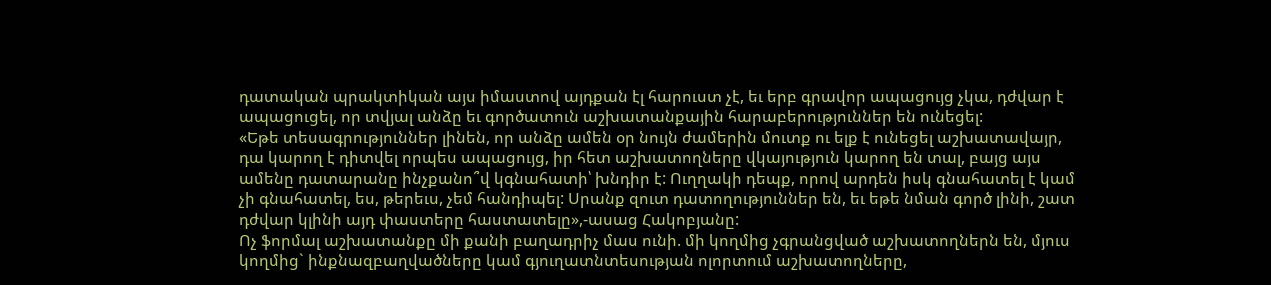դատական պրակտիկան այս իմաստով այդքան էլ հարուստ չէ, եւ երբ գրավոր ապացույց չկա, դժվար է ապացուցել, որ տվյալ անձը եւ գործատուն աշխատանքային հարաբերություններ են ունեցել:
«Եթե տեսագրություններ լինեն, որ անձը ամեն օր նույն ժամերին մուտք ու ելք է ունեցել աշխատավայր, դա կարող է դիտվել որպես ապացույց, իր հետ աշխատողները վկայություն կարող են տալ, բայց այս ամենը դատարանը ինչքանո՞վ կգնահատի՝ խնդիր է: Ուղղակի դեպք, որով արդեն իսկ գնահատել է կամ չի գնահատել, ես, թերեւս, չեմ հանդիպել: Սրանք զուտ դատողություններ են, եւ եթե նման գործ լինի, շատ դժվար կլինի այդ փաստերը հաստատելը»,-ասաց Հակոբյանը:
Ոչ ֆորմալ աշխատանքը մի քանի բաղադրիչ մաս ունի. մի կողմից չգրանցված աշխատողներն են, մյուս կողմից` ինքնազբաղվածները կամ գյուղատնտեսության ոլորտում աշխատողները,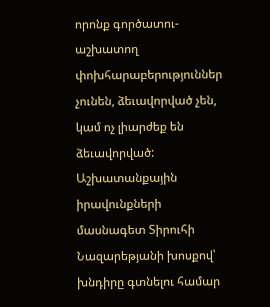որոնք գործատու-աշխատող փոխհարաբերություններ չունեն, ձեւավորված չեն, կամ ոչ լիարժեք են ձեւավորված: Աշխատանքային իրավունքների մասնագետ Տիրուհի Նազարեթյանի խոսքով՝ խնդիրը գտնելու համար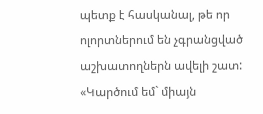պետք է հասկանալ, թե որ ոլորտներում են չգրանցված աշխատողներն ավելի շատ:
«Կարծում եմ` միայն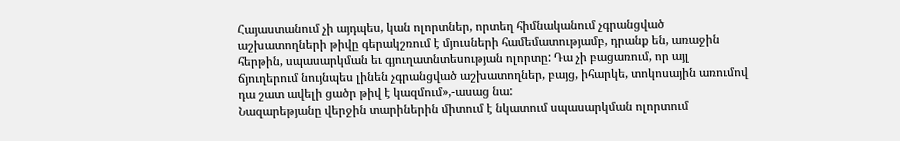Հայաստանում չի այդպես, կան ոլորտներ, որտեղ հիմնականում չգրանցված աշխատողների թիվը գերակշռում է մյուսների համեմատությամբ, դրանք են, առաջին հերթին, սպասարկման եւ գյուղատնտեսության ոլորտը: Դա չի բացառում, որ այլ ճյուղերում նույնպես լինեն չգրանցված աշխատողներ, բայց, իհարկե, տոկոսային առումով դա շատ ավելի ցածր թիվ է կազմում»,-ասաց նա:
Նազարեթյանը վերջին տարիներին միտում է նկատում սպասարկման ոլորտում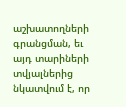աշխատողների գրանցման, եւ այդ տարիների տվյալներից նկատվում է, որ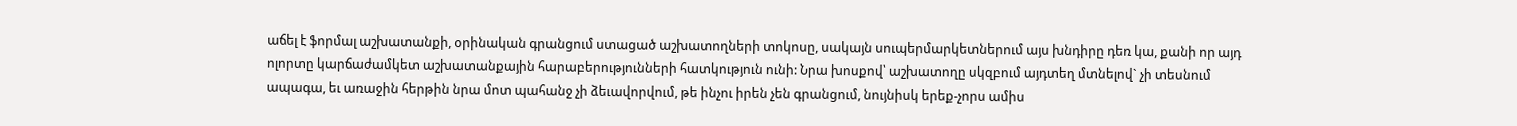աճել է ֆորմալ աշխատանքի, օրինական գրանցում ստացած աշխատողների տոկոսը, սակայն սուպերմարկետներում այս խնդիրը դեռ կա, քանի որ այդ ոլորտը կարճաժամկետ աշխատանքային հարաբերությունների հատկություն ունի: Նրա խոսքով՝ աշխատողը սկզբում այդտեղ մտնելով` չի տեսնում ապագա, եւ առաջին հերթին նրա մոտ պահանջ չի ձեւավորվում, թե ինչու իրեն չեն գրանցում, նույնիսկ երեք-չորս ամիս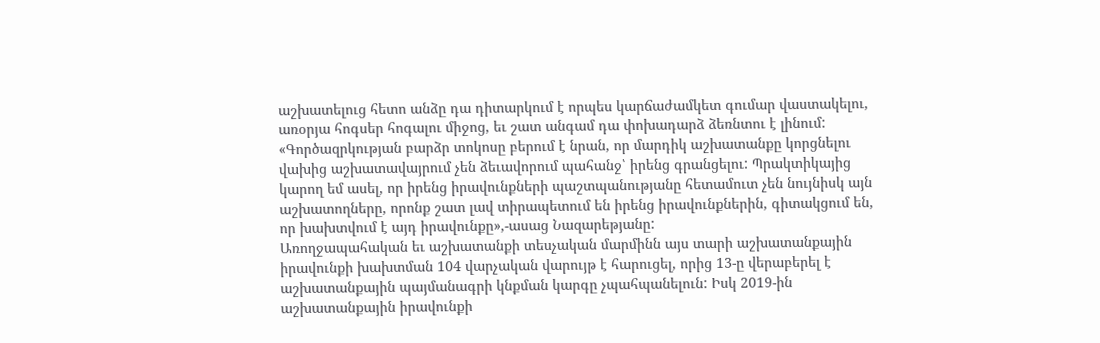աշխատելուց հետո անձը դա դիտարկում է որպես կարճաժամկետ գումար վաստակելու, առօրյա հոգսեր հոգալու միջոց, եւ շատ անգամ դա փոխադարձ ձեռնտու է լինում:
«Գործազրկության բարձր տոկոսը բերում է նրան, որ մարդիկ աշխատանքը կորցնելու վախից աշխատավայրում չեն ձեւավորում պահանջ՝ իրենց գրանցելու: Պրակտիկայից կարող եմ ասել, որ իրենց իրավունքների պաշտպանությանը հետամուտ չեն նույնիսկ այն աշխատողները, որոնք շատ լավ տիրապետում են իրենց իրավունքներին, գիտակցում են, որ խախտվում է այդ իրավունքը»,-ասաց Նազարեթյանը:
Առողջապահական եւ աշխատանքի տեսչական մարմինն այս տարի աշխատանքային իրավունքի խախտման 104 վարչական վարույթ է հարուցել, որից 13-ը վերաբերել է աշխատանքային պայմանագրի կնքման կարգը չպահպանելուն: Իսկ 2019-ին աշխատանքային իրավունքի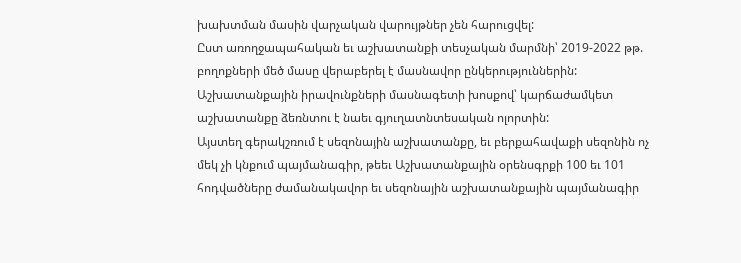խախտման մասին վարչական վարույթներ չեն հարուցվել:
Ըստ առողջապահական եւ աշխատանքի տեսչական մարմնի՝ 2019-2022 թթ. բողոքների մեծ մասը վերաբերել է մասնավոր ընկերություններին:
Աշխատանքային իրավունքների մասնագետի խոսքով՝ կարճաժամկետ աշխատանքը ձեռնտու է նաեւ գյուղատնտեսական ոլորտին:
Այստեղ գերակշռում է սեզոնային աշխատանքը, եւ բերքահավաքի սեզոնին ոչ մեկ չի կնքում պայմանագիր, թեեւ Աշխատանքային օրենսգրքի 100 եւ 101 հոդվածները ժամանակավոր եւ սեզոնային աշխատանքային պայմանագիր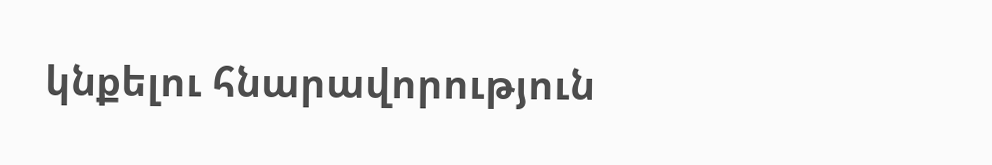կնքելու հնարավորություն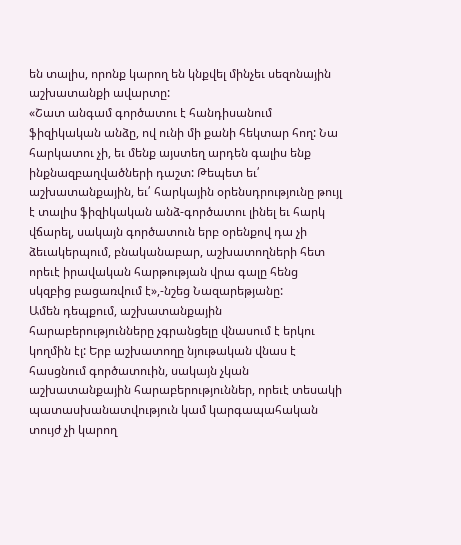են տալիս, որոնք կարող են կնքվել մինչեւ սեզոնային աշխատանքի ավարտը:
«Շատ անգամ գործատու է հանդիսանում ֆիզիկական անձը, ով ունի մի քանի հեկտար հող: Նա հարկատու չի, եւ մենք այստեղ արդեն գալիս ենք ինքնազբաղվածների դաշտ: Թեպետ եւ՛ աշխատանքային, եւ՛ հարկային օրենսդրությունը թույլ է տալիս ֆիզիկական անձ-գործատու լինել եւ հարկ վճարել, սակայն գործատուն երբ օրենքով դա չի ձեւակերպում, բնականաբար, աշխատողների հետ որեւէ իրավական հարթության վրա գալը հենց սկզբից բացառվում է»,-նշեց Նազարեթյանը:
Ամեն դեպքում, աշխատանքային հարաբերությունները չգրանցելը վնասում է երկու կողմին էլ: Երբ աշխատողը նյութական վնաս է հասցնում գործատուին, սակայն չկան աշխատանքային հարաբերություններ, որեւէ տեսակի պատասխանատվություն կամ կարգապահական տույժ չի կարող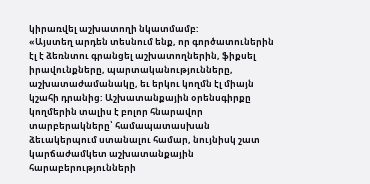կիրառվել աշխատողի նկատմամբ:
«Այստեղ արդեն տեսնում ենք, որ գործատուներին էլ է ձեռնտու գրանցել աշխատողներին, ֆիքսել իրավունքները, պարտականությունները, աշխատաժամանակը, եւ երկու կողմն էլ միայն կշահի դրանից: Աշխատանքային օրենսգիրքը կողմերին տալիս է բոլոր հնարավոր տարբերակները՝ համապատասխան ձեւակերպում ստանալու համար, նույնիսկ շատ կարճաժամկետ աշխատանքային հարաբերությունների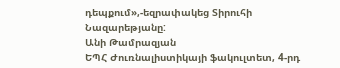դեպքում»,-եզրափակեց Տիրուհի Նազարեթյանը:
Անի Թամրազյան
ԵՊՀ Ժուռնալիստիկայի ֆակուլտետ, 4-րդ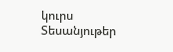կուրս
Տեսանյութեր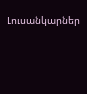Լուսանկարներ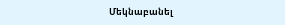Մեկնաբանել